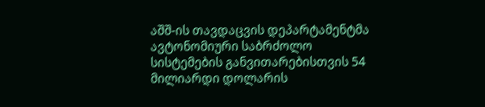აშშ-ის თავდაცვის დეპარტამენტმა ავტონომიური საბრძოლო სისტემების განვითარებისთვის 54 მილიარდი დოლარის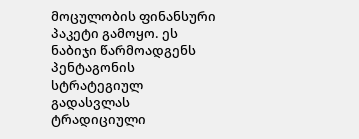მოცულობის ფინანსური პაკეტი გამოყო. ეს ნაბიჯი წარმოადგენს პენტაგონის სტრატეგიულ გადასვლას ტრადიციული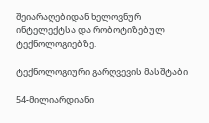შეიარაღებიდან ხელოვნურ ინტელექტსა და რობოტიზებულ ტექნოლოგიებზე.

ტექნოლოგიური გარღვევის მასშტაბი

54-მილიარდიანი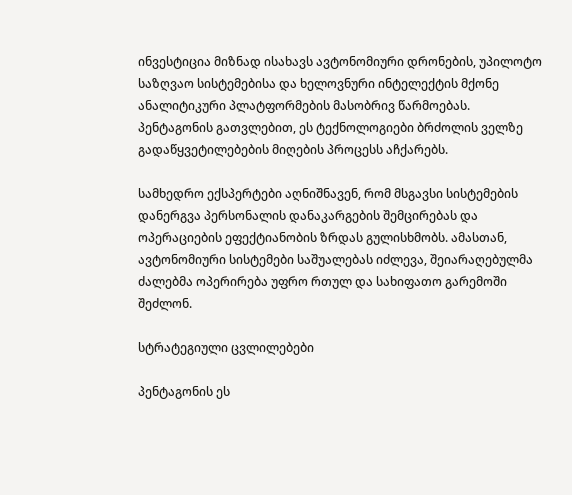ინვესტიცია მიზნად ისახავს ავტონომიური დრონების, უპილოტო საზღვაო სისტემებისა და ხელოვნური ინტელექტის მქონე ანალიტიკური პლატფორმების მასობრივ წარმოებას. პენტაგონის გათვლებით, ეს ტექნოლოგიები ბრძოლის ველზე გადაწყვეტილებების მიღების პროცესს აჩქარებს.

სამხედრო ექსპერტები აღნიშნავენ, რომ მსგავსი სისტემების დანერგვა პერსონალის დანაკარგების შემცირებას და ოპერაციების ეფექტიანობის ზრდას გულისხმობს. ამასთან, ავტონომიური სისტემები საშუალებას იძლევა, შეიარაღებულმა ძალებმა ოპერირება უფრო რთულ და სახიფათო გარემოში შეძლონ.

სტრატეგიული ცვლილებები

პენტაგონის ეს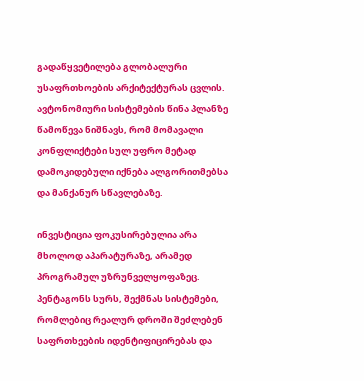გადაწყვეტილება გლობალური უსაფრთხოების არქიტექტურას ცვლის. ავტონომიური სისტემების წინა პლანზე წამოწევა ნიშნავს, რომ მომავალი კონფლიქტები სულ უფრო მეტად დამოკიდებული იქნება ალგორითმებსა და მანქანურ სწავლებაზე.

ინვესტიცია ფოკუსირებულია არა მხოლოდ აპარატურაზე, არამედ პროგრამულ უზრუნველყოფაზეც. პენტაგონს სურს, შექმნას სისტემები, რომლებიც რეალურ დროში შეძლებენ საფრთხეების იდენტიფიცირებას და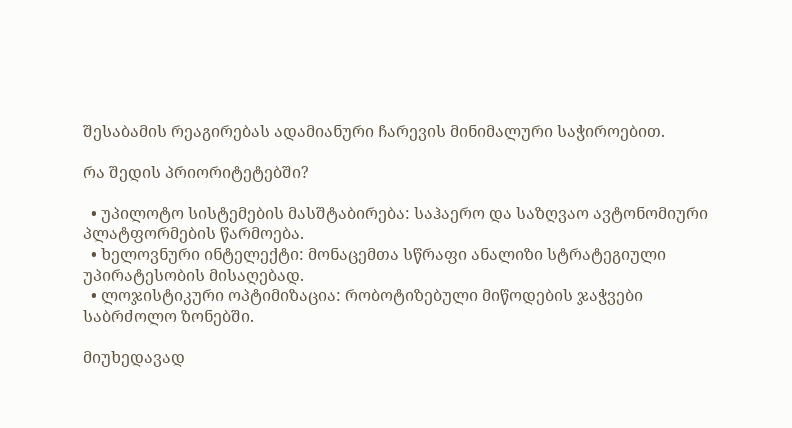შესაბამის რეაგირებას ადამიანური ჩარევის მინიმალური საჭიროებით.

რა შედის პრიორიტეტებში?

  • უპილოტო სისტემების მასშტაბირება: საჰაერო და საზღვაო ავტონომიური პლატფორმების წარმოება.
  • ხელოვნური ინტელექტი: მონაცემთა სწრაფი ანალიზი სტრატეგიული უპირატესობის მისაღებად.
  • ლოჯისტიკური ოპტიმიზაცია: რობოტიზებული მიწოდების ჯაჭვები საბრძოლო ზონებში.

მიუხედავად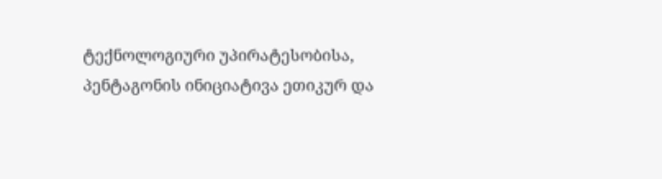ტექნოლოგიური უპირატესობისა, პენტაგონის ინიციატივა ეთიკურ და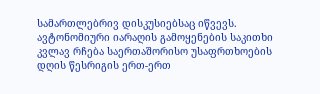სამართლებრივ დისკუსიებსაც იწვევს. ავტონომიური იარაღის გამოყენების საკითხი კვლავ რჩება საერთაშორისო უსაფრთხოების დღის წესრიგის ერთ-ერთ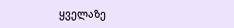ყველაზე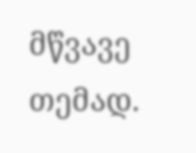მწვავე თემად.